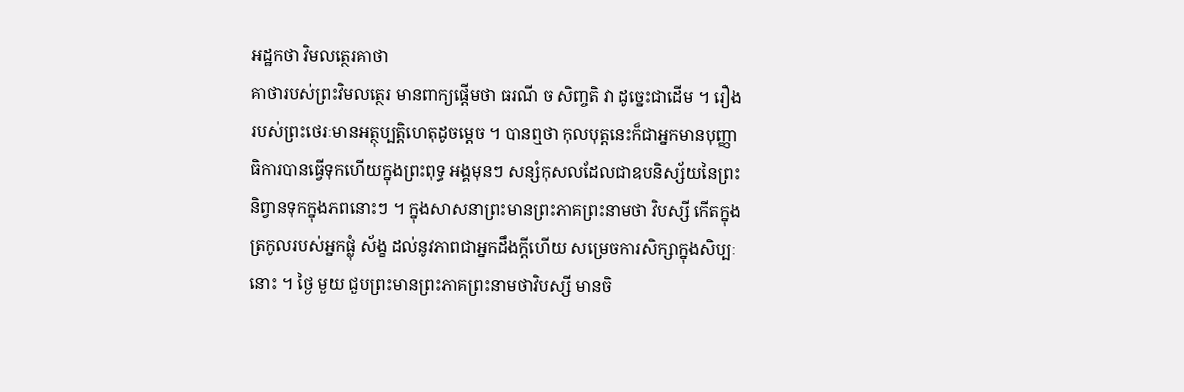អដ្ឋកថា វិមលត្ថេរគាថា
គាថារបស់ព្រះវិមលត្ថេរ មានពាក្យផ្តើមថា ធរណី ច សិញ្ចតិ វា ដូច្នេះជាដើម ។ រឿងរបស់ព្រះថេរៈមានអត្ថុប្បត្តិហេតុដូចម្តេច ។ បានឮថា កុលបុត្តនេះក៏ជាអ្នកមានបុញ្ញាធិការបានធ្វើទុកហើយក្នុងព្រះពុទ្ធ អង្គមុនៗ សន្សំកុសលដែលជាឧបនិស្ស័យនៃព្រះនិព្វានទុកក្នុងភពនោះៗ ។ ក្នុងសាសនាព្រះមានព្រះភាគព្រះនាមថា វិបស្សី កើតក្នុងត្រកូលរបស់អ្នកផ្លុំ ស័ង្ខ ដល់នូវភាពជាអ្នកដឹងក្តីហើយ សម្រេចការសិក្សាក្នុងសិប្បៈនោះ ។ ថ្ងៃ មួយ ជួបព្រះមានព្រះភាគព្រះនាមថាវិបស្សី មានចិ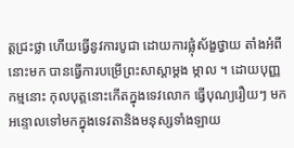ត្តជ្រះថ្លា ហើយធ្វើនូវការបូជា ដោយការផ្លុំស័ង្ខថ្វាយ តាំងអំពីនោះមក បានធ្វើការបម្រើព្រះសាស្តាម្តង ម្កាល ។ ដោយបុញ្ញកម្មនោះ កុលបុត្តនោះកើតក្នុងទេវលោក ធ្វើបុណ្យរឿយៗ មក អន្ទោលទៅមកក្នុងទេវតានិងមនុស្សទាំងឡាយ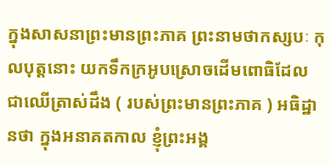ក្នុងសាសនាព្រះមានព្រះភាគ ព្រះនាមថាកស្សបៈ កុលបុត្តនោះ យកទឹកក្រអូបស្រោចដើមពោធិដែល ជាឈើត្រាស់ដឹង ( របស់ព្រះមានព្រះភាគ ) អធិដ្ឋានថា ក្នុងអនាគតកាល ខ្ញុំព្រះអង្គ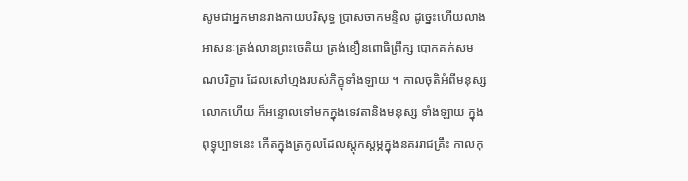សូមជាអ្នកមានរាងកាយបរិសុទ្ធ ប្រាសចាកមន្ទិល ដូច្នេះហើយលាង អាសនៈត្រង់លានព្រះចេតិយ ត្រង់ខឿនពោធិព្រឹក្ស បោកគក់សមណបរិក្ខារ ដែលសៅហ្មងរបស់ភិក្ខុទាំងឡាយ ។ កាលចុតិអំពីមនុស្សលោកហើយ ក៏អន្ទោលទៅមកក្នុងទេវតានិងមនុស្ស ទាំងឡាយ ក្នុងពុទ្ធុប្បាទនេះ កើតក្នុងត្រកូលដែលស្តុកស្តម្ភក្នុងនគររាជគ្រឹះ កាលកុ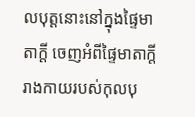លបុត្តនោះនៅក្នុងផ្ទៃមាតាក្តី ចេញអំពីផ្ទៃមាតាក្តី រាងកាយរបស់កុលបុ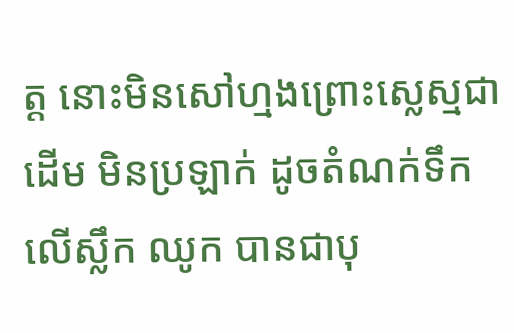ត្ត នោះមិនសៅហ្មងព្រោះស្លេស្មជាដើម មិនប្រឡាក់ ដូចតំណក់ទឹកលើស្លឹក ឈូក បានជាបុ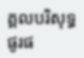គ្គលបរិសុទ្ធផូរផ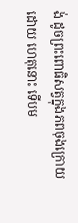ង់ ដូចព្រះពោធិសត្វក្នុងភពចុងក្រោយដោយ ហេតុនោះ ទើបម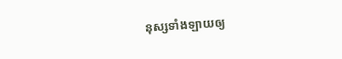នុស្សទាំងឡាយឲ្យ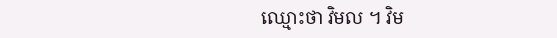ឈ្មោះថា វិមល ។ វិម